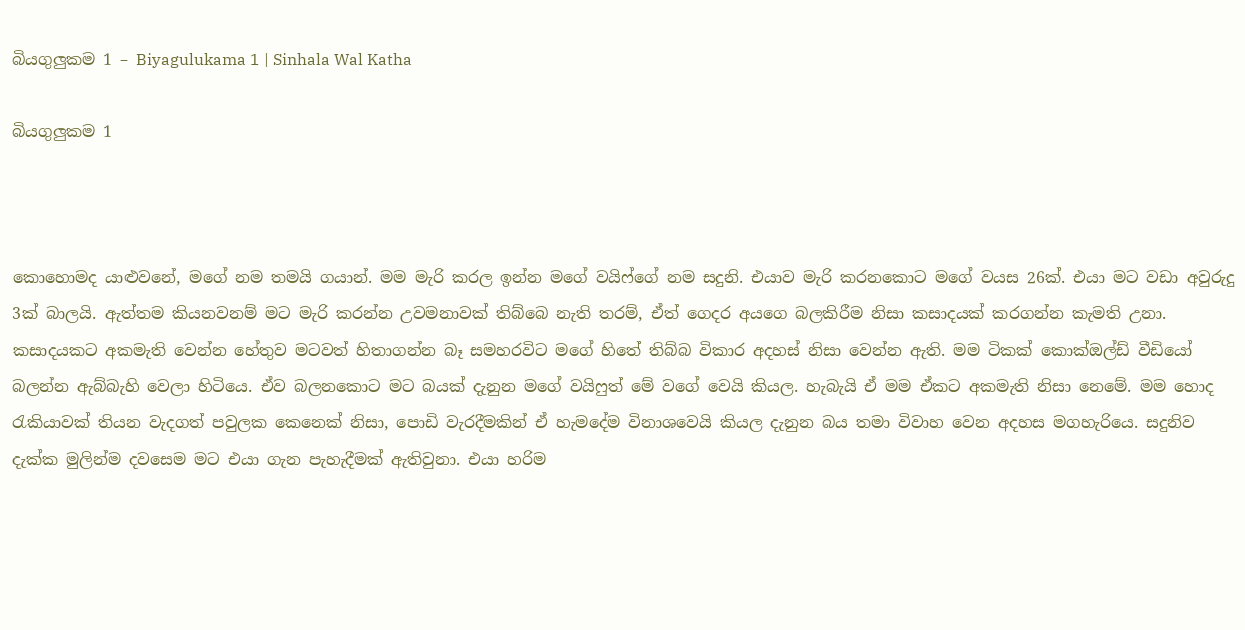බියගුලුකම 1 – Biyagulukama 1 | Sinhala Wal Katha

බියගුලුකම 1



කොහොමද යාළුවනේ, මගේ නම තමයි ගයාන්. මම මැරි කරල ඉන්න මගේ වයිෆ්ගේ නම සදුනි. එයාව මැරි කරනකොට මගේ වයස 26ක්. එයා මට වඩා අවුරුදු 3ක් බාලයි. ඇත්තම කියනවනම් මට මැරි කරන්න උවමනාවක් තිබ්බෙ නැති තරම්, ඒත් ගෙදර අයගෙ බලකිරීම නිසා කසාදයක් කරගන්න කැමති උනා. කසාදයකට අකමැති වෙන්න හේතුව මටවත් හිතාගන්න බෑ සමහරවිට මගේ හිතේ තිබ්බ විකාර අදහස් නිසා වෙන්න ඇති. මම ටිකක් කොක්ඔල්ඩ් වීඩියෝ බලන්න ඇබ්බැහි වෙලා හිටියෙ. ඒව බලනකොට මට බයක් දැනුන මගේ වයිෆුත් මේ වගේ වෙයි කියල. හැබැයි ඒ මම ඒකට අකමැති නිසා නෙමේ. මම හොද රැකියාවක් තියන වැදගත් පවුලක කෙනෙක් නිසා, පොඩි වැරදීමකින් ඒ හැමදේම විනාශවෙයි කියල දැනුන බය තමා විවාහ වෙන අදහස මගහැරියෙ. සදුනිව දැක්ක මුලින්ම දවසෙම මට එයා ගැන පැහැදීමක් ඇතිවුනා. එයා හරිම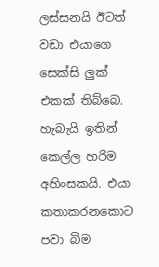ලස්සනයි ඊටත් වඩා එයාගෙ සෙක්සි ලුක් එකක් තිබ්බෙ. හැබැයි ඉතින් කෙල්ල හරිම අහිංසකයි. එයා කතාකරනකොට පවා බිම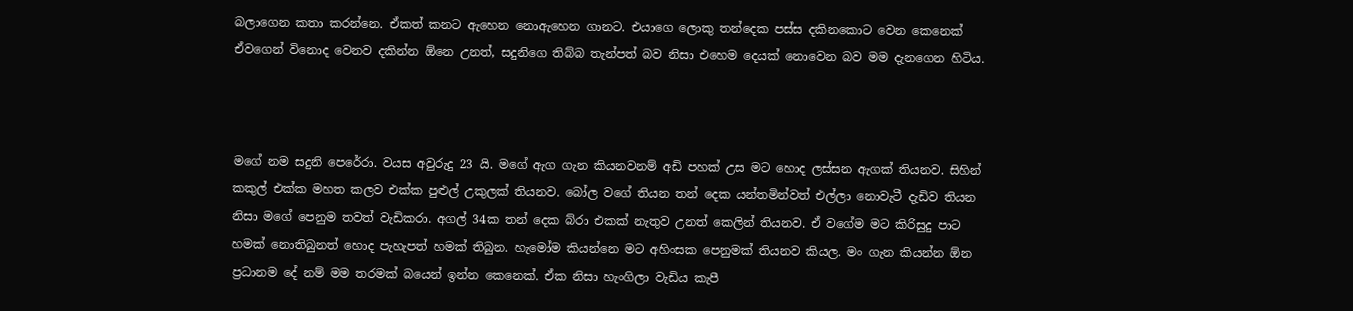බලාගෙන කතා කරන්නෙ. ඒකත් කනට ඇහෙන නොඇහෙන ගානට. එයාගෙ ලොකු තන්දෙක පස්ස දකිනකොට වෙන කෙනෙක් ඒවගෙන් විනොද වෙනව දකින්න ඕනෙ උනත්, සදුනිගෙ තිබ්බ තැන්පත් බව නිසා එහෙම දෙයක් නොවෙන බව මම දැනගෙන හිටිය.



මගේ නම සදුනි පෙරේරා. වයස අවුරුදු 23 යි. මගේ ඇග ගැන කියනවනම් අඩි පහක් උස මට හොද ලස්සන ඇගක් තියනව. සිහින් කකුල් එක්ක මහත කලව එක්ක පුළුල් උකුලක් තියනව. බෝල වගේ තියන තන් දෙක යන්තමින්වත් එල්ලා නොවැටී දැඩිව තියන නිසා මගේ පෙනුම තවත් වැඩිකරා. අගල් 34ක තන් දෙක බ්රා එකක් නැතුව උනත් කෙලින් තියනව. ඒ වගේම මට කිරිසුදු පාට හමක් නොතිබුනත් හොද පැහැපත් හමක් තිබුන. හැමෝම කියන්නෙ මට අහිංසක පෙනුමක් තියනව කියල. මං ගැන කියන්න ඕන ප්‍රධානම දේ නම් මම තරමක් බයෙන් ඉන්න කෙනෙක්. ඒක නිසා හැංගිලා වැඩිය කැපී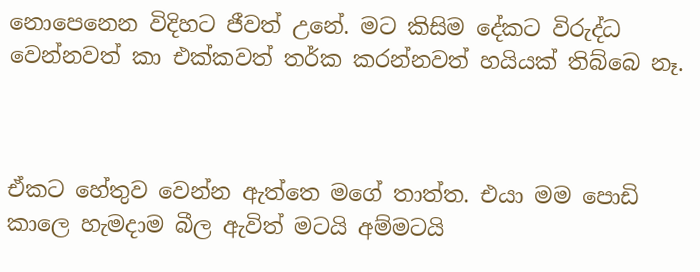නොපෙනෙන විදිහට ජීවත් උනේ. මට කිසිම දේකට විරුද්ධ වෙන්නවත් කා එක්කවත් තර්ක කරන්නවත් හයියක් තිබ්බෙ නෑ.



ඒකට හේතුව වෙන්න ඇත්තෙ මගේ තාත්ත. එයා මම පොඩි කාලෙ හැමදාම බීල ඇවිත් මටයි අම්මටයි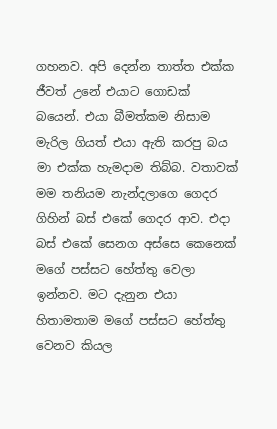ගහනව. අපි දෙන්න තාත්ත එක්ක ජීවත් උනේ එයාට ගොඩක් බයෙන්. එයා බීමත්කම නිසාම මැරිල ගියත් එයා ඇති කරපු බය මා එක්ක හැමදාම තිබ්බ. වතාවක් මම තනියම නැන්දලාගෙ ගෙදර ගිහින් බස් එකේ ගෙදර ආව. එදා බස් එකේ සෙනග අස්සෙ කෙනෙක් මගේ පස්සට හේත්තු වෙලා ඉන්නව. මට දැනුන එයා හිතාමතාම මගේ පස්සට හේත්තු වෙනව කියල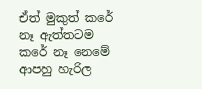ඒත් මුකුත් කරේ නෑ ඇත්තටම කරේ නෑ නෙමේ ආපහු හැරිල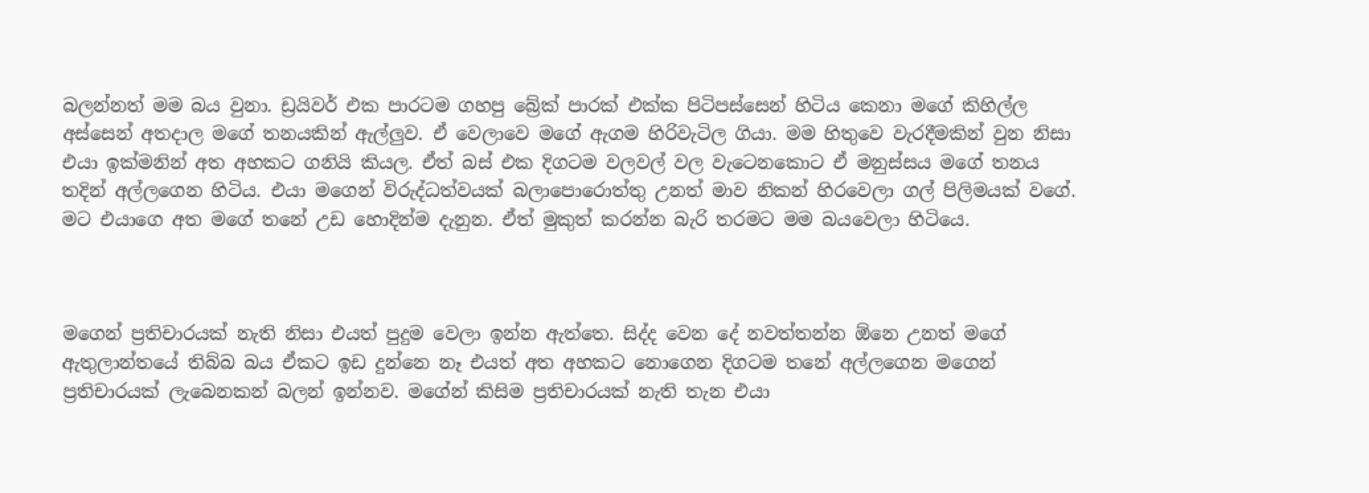බලන්නත් මම බය වුනා. ඩ්‍රයිවර් එක පාරටම ගහපු බ්‍රේක් පාරක් එක්ක පිටිපස්සෙන් හිටිය කෙනා මගේ කිහිල්ල අස්සෙන් අතදාල මගේ තනයකින් ඇල්ලුව. ඒ වෙලාවෙ මගේ ඇගම හිරිවැටිල ගියා. මම හිතුවෙ වැරදීමකින් වුන නිසා එයා ඉක්මනින් අත අහකට ගනියි කියල. ඒත් බස් එක දිගටම වලවල් වල වැටෙනකොට ඒ මනුස්සය මගේ තනය තදින් අල්ලගෙන හිටිය. එයා මගෙන් විරුද්ධත්වයක් බලාපොරොත්තු උනත් මාව නිකන් හිරවෙලා ගල් පිලිමයක් වගේ. මට එයාගෙ අත මගේ තනේ උඩ හොදින්ම දැනුන. ඒත් මුකුත් කරන්න බැරි තරමට මම බයවෙලා හිටියෙ.



මගෙන් ප්‍රතිචාරයක් නැති නිසා එයත් පුදුම වෙලා ඉන්න ඇත්තෙ. සිද්ද වෙන දේ නවත්තන්න ඕනෙ උනත් මගේ ඇතුලාන්තයේ තිබ්බ බය ඒකට ඉඩ දුන්නෙ නෑ එයත් අත අහකට නොගෙන දිගටම තනේ අල්ලගෙන මගෙන් ප්‍රතිචාරයක් ලැබෙනකන් බලන් ඉන්නව. මගේන් කිසිම ප්‍රතිචාරයක් නැති තැන එයා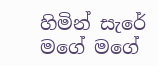හිමින් සැරේ මගේ මගේ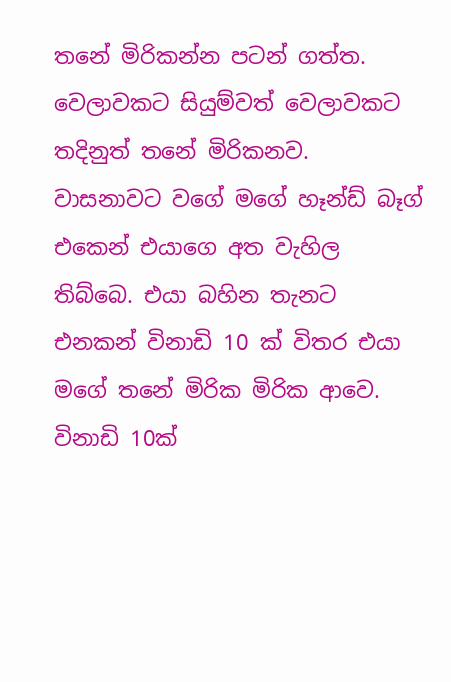තනේ මිරිකන්න පටන් ගත්ත. වෙලාවකට සියුම්වත් වෙලාවකට තදිනුත් තනේ මිරිකනව. වාසනාවට වගේ මගේ හෑන්ඩ් බෑග් එකෙන් එයාගෙ අත වැහිල තිබ්බෙ. එයා බහින තැනට එනකන් විනාඩි 10 ක් විතර එයා මගේ තනේ මිරික මිරික ආවෙ. විනාඩි 10ක්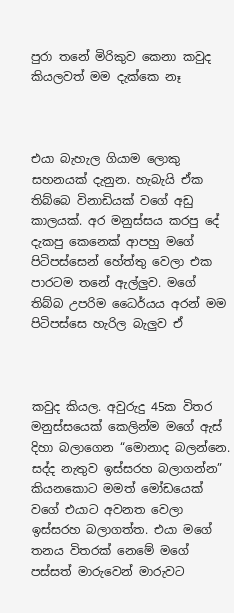පුරා තනේ මිරිකුව කෙනා කවුද කියලවත් මම දැක්කෙ නෑ



එයා බැහැල ගියාම ලොකු සහනයක් දැනුන. හැබැයි ඒක තිබ්බෙ විනාඩියක් වගේ අඩු කාලයක්. අර මනුස්සය කරපු දේ දැකපු කෙනෙක් ආපහු මගේ පිටිපස්සෙන් හේත්තු වෙලා එක පාරටම තනේ ඇල්ලුව. මගේ තිබ්බ උපරිම ධෛර්යය අරන් මම පිටිපස්සෙ හැරිල බැලුව ඒ



කවුද කියල. අවුරුදු 45ක විතර මනුස්සයෙක් කෙලින්ම මගේ ඇස් දිහා බලාගෙන “මොනාද බලන්නෙ. සද්ද නැතුව ඉස්සරහ බලාගන්න” කියනකොට මමත් මෝඩයෙක් වගේ එයාට අවනත වෙලා ඉස්සරහ බලාගත්ත. එයා මගේ තනය විතරක් නෙමේ මගේ පස්සත් මාරුවෙන් මාරුවට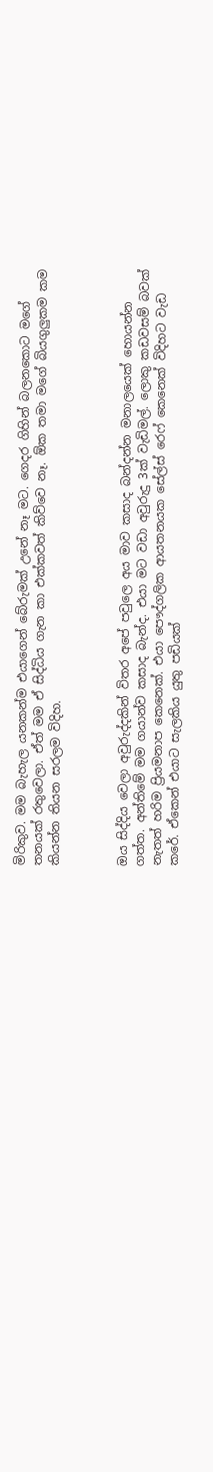මිරිකුව. මම බැහැල යනකන්ම එයාගෙන් බේරුමක් උනේ නෑ මට. ගෙදර ගිහින් බලනකොට මගේ තනයක් රතුවෙලා. ඒත් මම ඒ සිද්ධිය ගැන කා එක්කවත් කිව්වෙ නෑ. ඕක තමා මගේ බියගුලුකම කම කියන්න තියන සරලම විදිහ.



ඔය සිද්දිය වෙලා අවුරුද්දකින් විතර අපේ පවුලෙ අය මාව කසාද බන්දන්න මනාලයෙක් හොයන්න ගත්ත. අන්තිමේ මම ගයාන්ව කසාද බැන්ද. එයා මට වඩා අවුරුදු 3ක් වැඩිමල්. ලොකු කඩවසම් බවක් නැතත් හරිම ප්‍රියමනාප කෙනෙක්. එයා පෞද්ගලික ආයතනයක සේල්ස් රෙෆ් කෙනෙක් විදිහට වැඩ කරේ. ඒකෙන් එයාට සැලකිය යුතු පඩියක්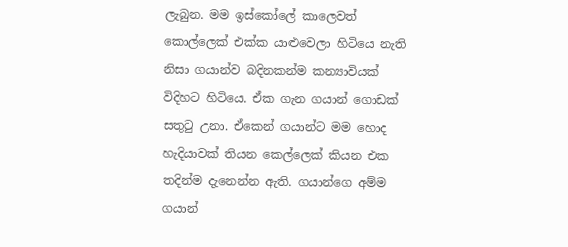ලැබුන. මම ඉස්කෝලේ කාලෙවත් කොල්ලෙක් එක්ක යාළුවෙලා හිටියෙ නැති නිසා ගයාන්ව බදිනකන්ම කන්‍යාවියක් විදිහට හිටියෙ. ඒක ගැන ගයාන් ගොඩක් සතුටු උනා. ඒකෙන් ගයාන්ට මම හොද හැදියාවක් තියන කෙල්ලෙක් කියන එක තදින්ම දැනෙන්න ඇති. ගයාන්ගෙ අම්ම ගයාන්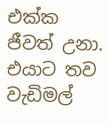එක්ක ජීවත් උනා. එයාට තව වැඩිමල්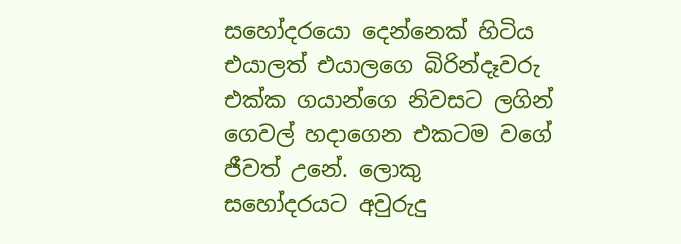සහෝදරයො දෙන්නෙක් හිටිය එයාලත් එයාලගෙ බිරින්දෑවරු එක්ක ගයාන්ගෙ නිවසට ලගින් ගෙවල් හදාගෙන එකටම වගේ ජීවත් උනේ. ලොකු සහෝදරයට අවුරුදු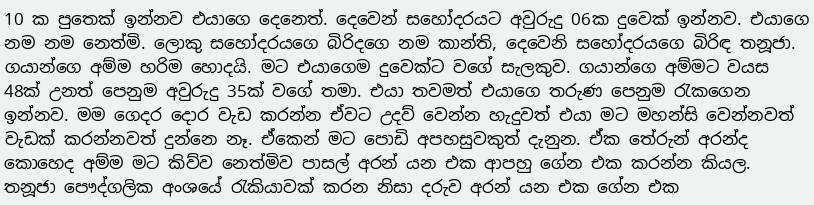10 ක පුතෙක් ඉන්නව එයාගෙ දෙනෙත්. දෙවෙන් සහෝදරයට අවුරුදු 06ක දුවෙක් ඉන්නව. එයාගෙ නම නම නෙත්මි. ලොකු සහෝදරයගෙ බිරිදගෙ නම කාන්ති, දෙවෙනි සහෝදරයගෙ බිරිඳ තනූජා. ගයාන්ගෙ අම්ම හරිම හොදයි. මට එයාගෙම දුවෙක්ට වගේ සැලකුව. ගයාන්ගෙ අම්මට වයස 48ක් උනත් පෙනුම අවුරුදු 35ක් වගේ තමා. එයා තවමත් එයාගෙ තරුණ පෙනුම රැකගෙන ඉන්නව. මම ගෙදර දොර වැඩ කරන්න ඒවට උදව් වෙන්න හැදුවත් එයා මට මහන්සි වෙන්නවත් වැඩක් කරන්නවත් දුන්නෙ නෑ. ඒකෙන් මට පොඩි අපහසුවකුත් දැනුන. ඒක තේරුන් අරන්ද කොහෙද අම්ම මට කිව්ව නෙත්මිව පාසල් අරන් යන එක ආපහු ගේන එක කරන්න කියල. තනූජා පෞද්ගලික අංශයේ රැකියාවක් කරන නිසා දරුව අරන් යන එක ගේන එක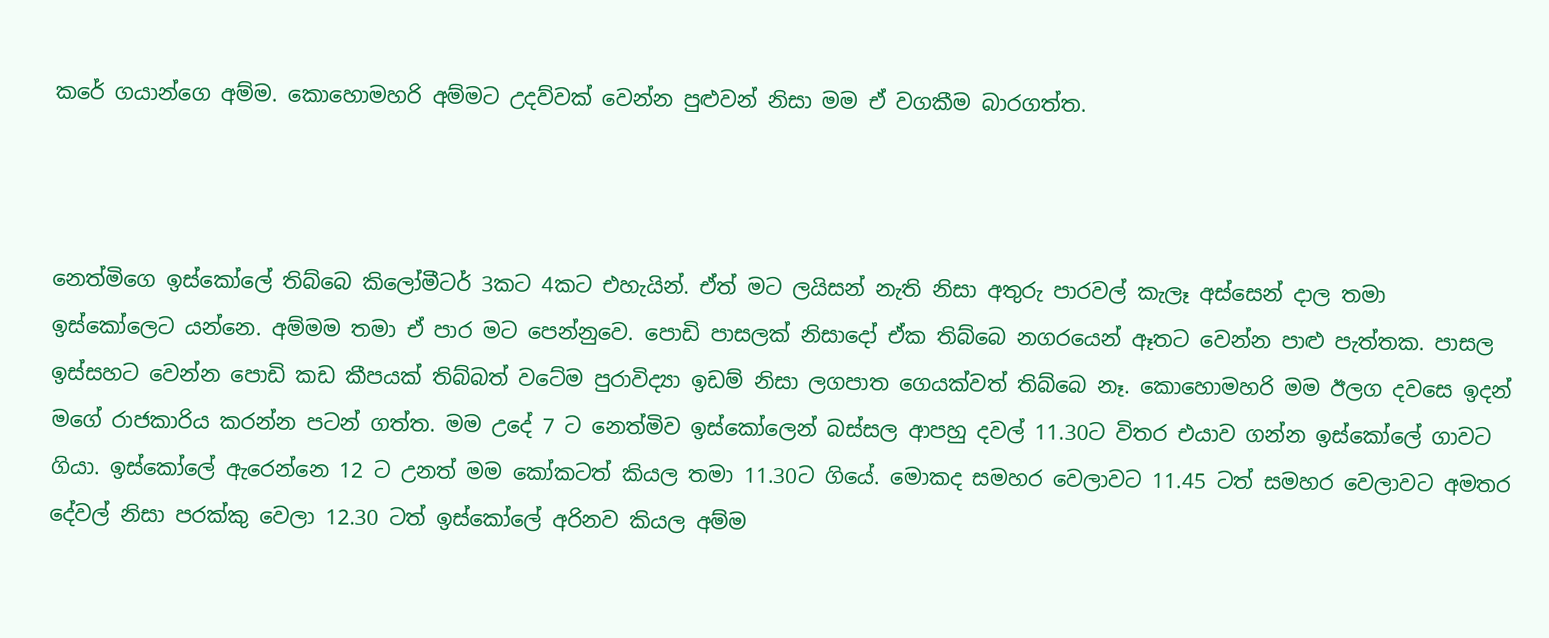කරේ ගයාන්ගෙ අම්ම. කොහොමහරි අම්මට උදව්වක් වෙන්න පුළුවන් නිසා මම ඒ වගකීම බාරගත්ත.



නෙත්මිගෙ ඉස්කෝලේ තිබ්බෙ කිලෝමීටර් 3කට 4කට එහැයින්. ඒත් මට ලයිසන් නැති නිසා අතුරු පාරවල් කැලෑ අස්සෙන් දාල තමා ඉස්කෝලෙට යන්නෙ. අම්මම තමා ඒ පාර මට පෙන්නුවෙ. පොඩි පාසලක් නිසාදෝ ඒක තිබ්බෙ නගරයෙන් ඈතට වෙන්න පාළු පැත්තක. පාසල ඉස්සහට වෙන්න පොඩි කඩ කීපයක් තිබ්බත් වටේම පුරාවිද්‍යා ඉඩම් නිසා ලගපාත ගෙයක්වත් තිබ්බෙ නෑ. කොහොමහරි මම ඊලග දවසෙ ඉදන් මගේ රාජකාරිය කරන්න පටන් ගත්ත. මම උදේ 7 ට නෙත්මිව ඉස්කෝලෙන් බස්සල ආපහු දවල් 11.30ට විතර එයාව ගන්න ඉස්කෝලේ ගාවට ගියා. ඉස්කෝලේ ඇරෙන්නෙ 12 ට උනත් මම කෝකටත් කියල තමා 11.30ට ගියේ. මොකද සමහර වෙලාවට 11.45 ටත් සමහර වෙලාවට අමතර දේවල් නිසා පරක්කු වෙලා 12.30 ටත් ඉස්කෝලේ අරිනව කියල අම්ම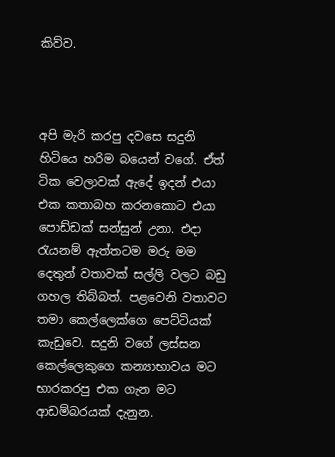කිව්ව.



අපි මැරි කරපු දවසෙ සදුනි හිටියෙ හරිම බයෙන් වගේ. ඒත් ටික වෙලාවක් ඇදේ ඉදන් එයා එක කතාබහ කරනකොට එයා පොඩ්ඩක් සන්සුන් උනා. එදා රැයනම් ඇත්තටම මරු මම දෙතුන් වතාවක් සල්ලි වලට බඩු ගහල තිබ්බත්. පළවෙනි වතාවට තමා කෙල්ලෙක්ගෙ පෙට්ටියක් කැඩුවෙ. සදුනි වගේ ලස්සන කෙල්ලෙකුගෙ කන්‍යාභාවය මට භාරකරපු එක ගැන මට ආඩම්බරයක් දැනුන.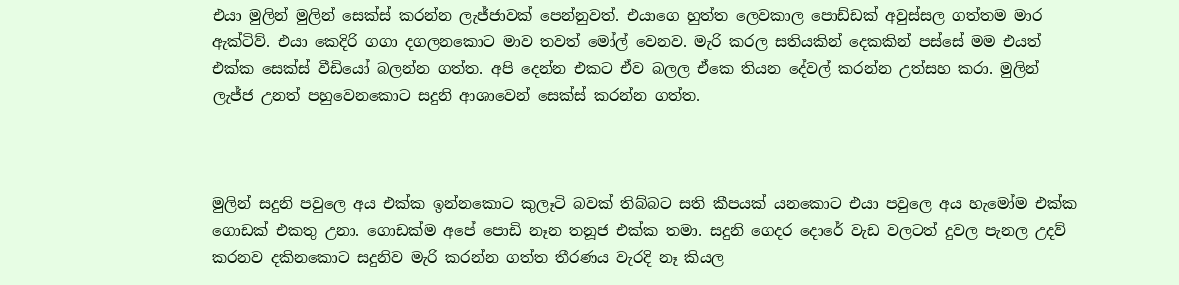එයා මුලින් මුලින් සෙක්ස් කරන්න ලැජ්ජාවක් පෙන්නුවත්. එයාගෙ හුත්ත ලෙවකාල පොඩ්ඩක් අවුස්සල ගත්තම මාර ඇක්ටිව්. එයා කෙදිරි ගගා දගලනකොට මාව තවත් මෝල් වෙනව. මැරි කරල සතියකින් දෙකකින් පස්සේ මම එයත් එක්ක සෙක්ස් වීඩියෝ බලන්න ගත්ත. අපි දෙන්න එකට ඒව බලල ඒකෙ තියන දේවල් කරන්න උත්සහ කරා. මුලින් ලැජ්ජ උනත් පහුවෙනකොට සදුනි ආශාවෙන් සෙක්ස් කරන්න ගත්ත.



මුලින් සදුනි පවුලෙ අය එක්ක ඉන්නකොට කුලෑටි බවක් තිබ්බට සති කීපයක් යනකොට එයා පවුලෙ අය හැමෝම එක්ක ගොඩක් එකතු උනා. ගොඩක්ම අපේ පොඩි නෑන තනූජ එක්ක තමා. සදුනි ගෙදර දොරේ වැඩ වලටත් දුවල පැනල උදව් කරනව දකිනකොට සදුනිව මැරි කරන්න ගත්ත තීරණය වැරදි නෑ කියල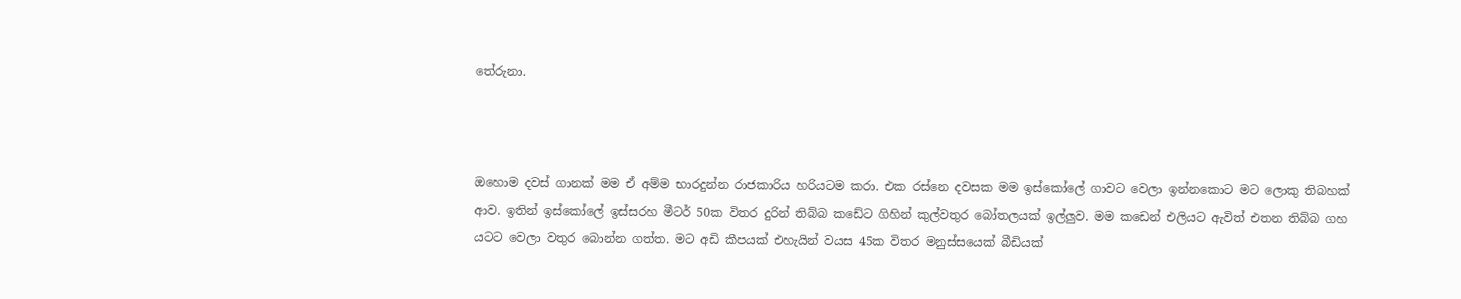තේරුනා.



ඔහොම දවස් ගානක් මම ඒ අම්ම භාරදුන්න රාජකාරිය හරියටම කරා. එක රස්නෙ දවසක මම ඉස්කෝලේ ගාවට වෙලා ඉන්නකොට මට ලොකු තිබහක් ආව. ඉතින් ඉස්කෝලේ ඉස්සරහ මීටර් 50ක විතර දුරින් තිබ්බ කඩේට ගිහින් කුල්වතුර බෝතලයක් ඉල්ලුව. මම කඩෙන් එලියට ඇවිත් එතන තිබ්බ ගහ යටට වෙලා වතුර බොන්න ගත්ත. මට අඩි කීපයක් එහැයින් වයස 45ක විතර මනුස්සයෙක් බීඩියක්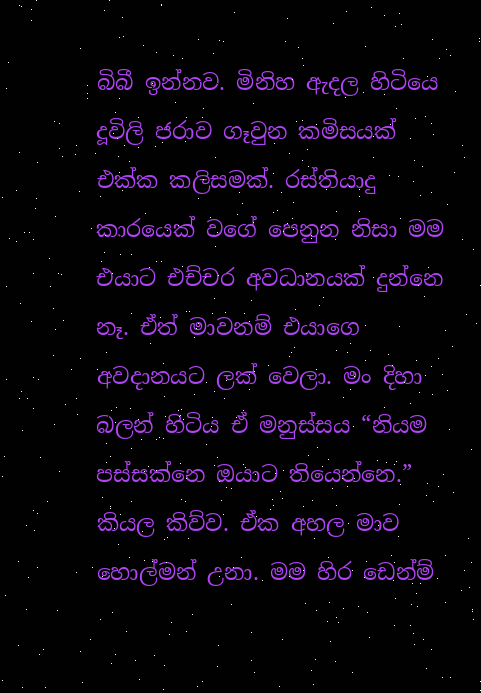බිබී ඉන්නව. මිනිහ ඇදල හිටියෙ දූවිලි ජරාව ගෑවුන කමිසයක් එක්ක කලිසමක්. රස්තියාදු කාරයෙක් වගේ පෙනුන නිසා මම එයාට එච්චර අවධානයක් දුන්නෙ නෑ. ඒත් මාවනම් එයාගෙ අවදානයට ලක් වෙලා. මං දිහා බලන් හිටිය ඒ මනුස්සය “නියම පස්සක්නෙ ඔයාට තියෙන්නෙ.” කියල කිව්ව. ඒක අහල මාව හොල්මන් උනා. මම හිර ඩෙන්ම්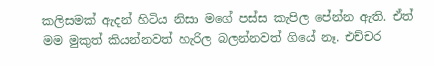කලිසමක් ඇදන් හිටිය නිසා මගේ පස්ස කැපිල පේන්න ඇති. ඒත් මම මුකුත් කියන්නවත් හැරිල බලන්නවත් ගියේ නෑ. එච්චර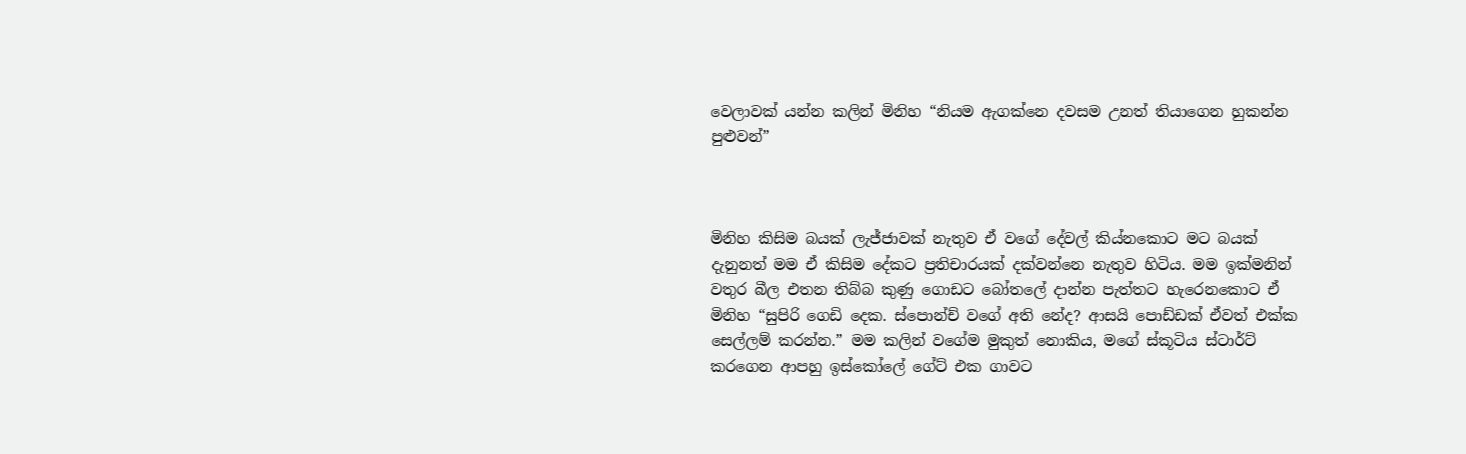වෙලාවක් යන්න කලින් මිනිහ “නියම ඇගක්නෙ දවසම උනත් තියාගෙන හුකන්න පුළුවන්”



මිනිහ කිසිම බයක් ලැජ්ජාවක් නැතුව ඒ වගේ දේවල් කිය්නකොට මට බයක් දැනුනත් මම ඒ කිසිම දේකට ප්‍රතිචාරයක් දක්වන්නෙ නැතුව හිටිය. මම ඉක්මනින් වතුර බීල එතන තිබ්බ කුණු ගොඩට බෝතලේ දාන්න පැත්තට හැරෙනකොට ඒ මිනිහ “සුපිරි ගෙඩි දෙක. ස්පොන්ච් වගේ අති නේද? ආසයි පොඩ්ඩක් ඒවත් එක්ක සෙල්ලම් කරන්න.” මම කලින් වගේම මුකුත් නොකිය, මගේ ස්කූටිය ස්ටාර්ට් කරගෙන ආපහු ඉස්කෝලේ ගේට් එක ගාවට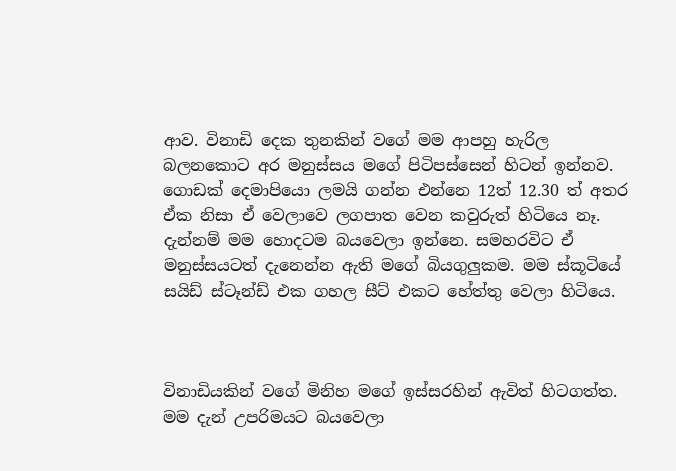ආව. විනාඩි දෙක තුනකින් වගේ මම ආපහු හැරිල බලනකොට අර මනුස්සය මගේ පිටිපස්සෙන් හිටන් ඉන්නව. ගොඩක් දෙමාපියො ලමයි ගන්න එන්නෙ 12ත් 12.30 ත් අතර ඒක නිසා ඒ වෙලාවෙ ලගපාත වෙන කවුරුත් හිටියෙ නෑ. දැන්නම් මම හොදටම බයවෙලා ඉන්නෙ. සමහරවිට ඒ මනුස්සයටත් දැනෙන්න ඇති මගේ බියගුලුකම. මම ස්කූටියේ සයිඩ් ස්ටෑන්ඩ් එක ගහල සීට් එකට හේත්තු වෙලා හිටියෙ.



විනාඩියකින් වගේ මිනිහ මගේ ඉස්සරහින් ඇවිත් හිටගත්ත. මම දැන් උපරිමයට බයවෙලා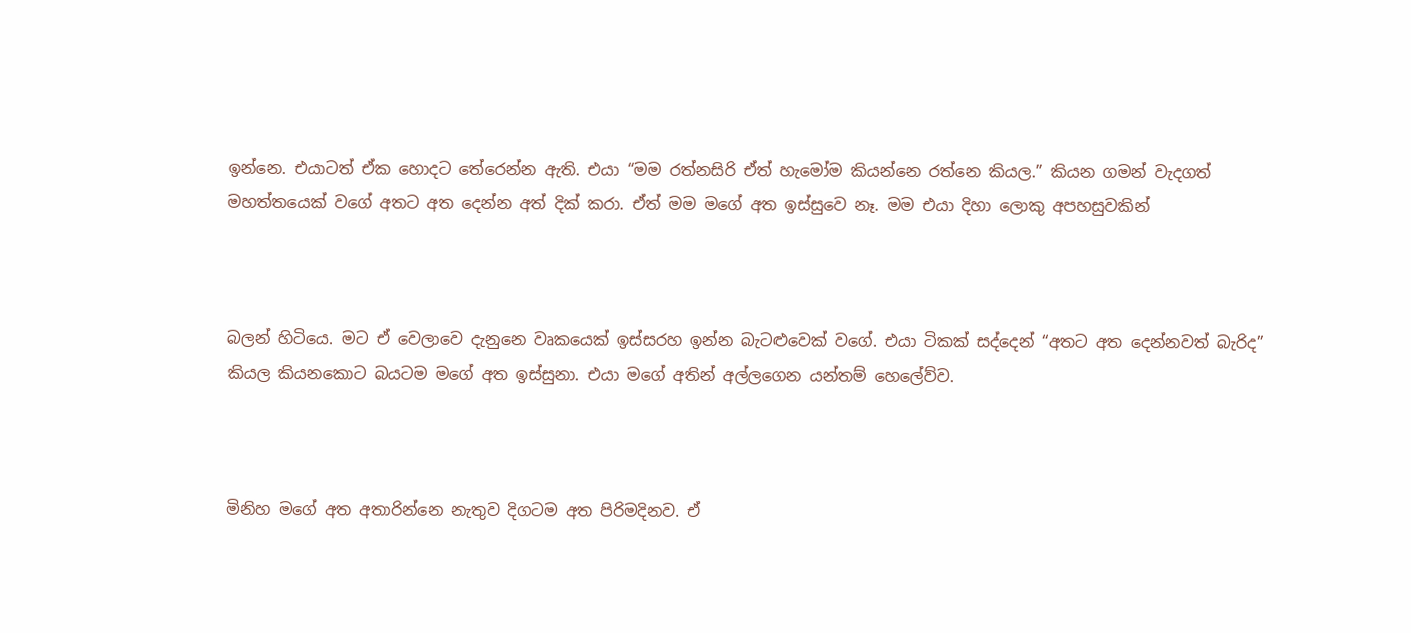ඉන්නෙ. එයාටත් ඒක හොදට තේරෙන්න ඇති. එයා “මම රත්නසිරි ඒත් හැමෝම කියන්නෙ රත්නෙ කියල.” කියන ගමන් වැදගත් මහත්තයෙක් වගේ අතට අත දෙන්න අත් දික් කරා. ඒත් මම මගේ අත ඉස්සුවෙ නෑ. මම එයා දිහා ලොකු අපහසුවකින්



බලන් හිටියෙ. මට ඒ වෙලාවෙ දැනුනෙ වෘකයෙක් ඉස්සරහ ඉන්න බැටළුවෙක් වගේ. එයා ටිකක් සද්දෙන් “අතට අත දෙන්නවත් බැරිද” කියල කියනකොට බයටම මගේ අත ඉස්සුනා. එයා මගේ අතින් අල්ලගෙන යන්තම් හෙලේව්ව.



මිනිහ මගේ අත අතාරින්නෙ නැතුව දිගටම අත පිරිමදිනව. ඒ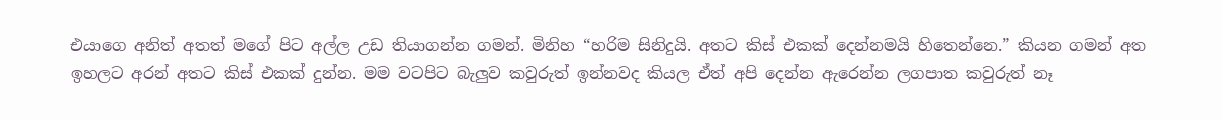එයාගෙ අනිත් අතත් මගේ පිට අල්ල උඩ තියාගන්න ගමන්. මිනිහ “හරිම සිනිදුයි. අතට කිස් එකක් දෙන්නමයි හිතෙන්නෙ.” කියන ගමන් අත ඉහලට අරන් අතට කිස් එකක් දුන්න. මම වටපිට බැලුව කවුරුත් ඉන්නවද කියල ඒත් අපි දෙන්න ඇරෙන්න ලගපාත කවුරුත් නෑ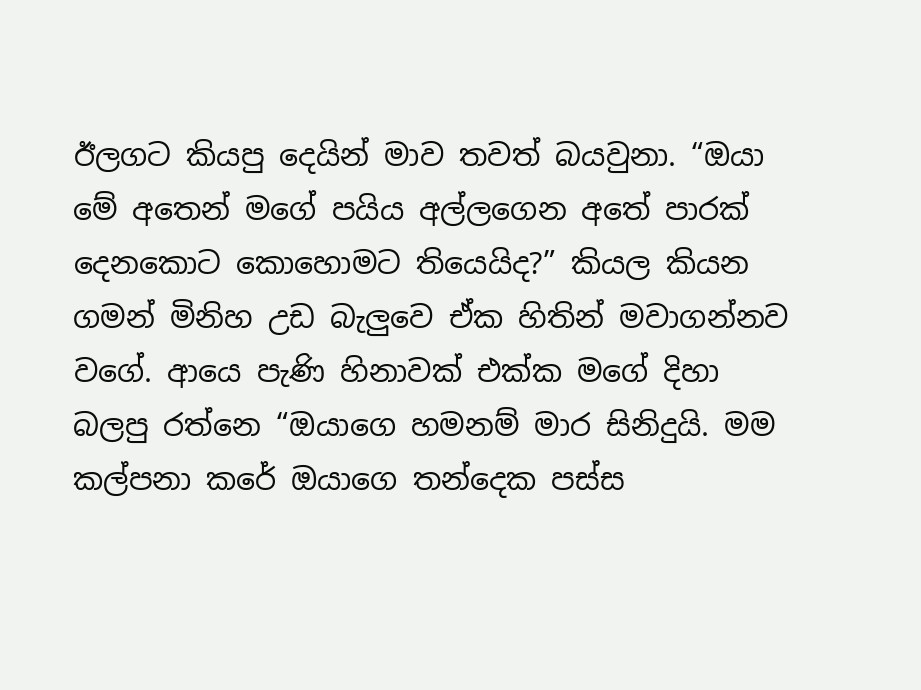ඊලගට කියපු දෙයින් මාව තවත් බයවුනා. “ඔයා මේ අතෙන් මගේ පයිය අල්ලගෙන අතේ පාරක් දෙනකොට කොහොමට තියෙයිද?” කියල කියන ගමන් මිනිහ උඩ බැලුවෙ ඒක හිතින් මවාගන්නව වගේ. ආයෙ පැණි හිනාවක් එක්ක මගේ දිහා බලපු රත්නෙ “ඔයාගෙ හමනම් මාර සිනිදුයි. මම කල්පනා කරේ ඔයාගෙ තන්දෙක පස්ස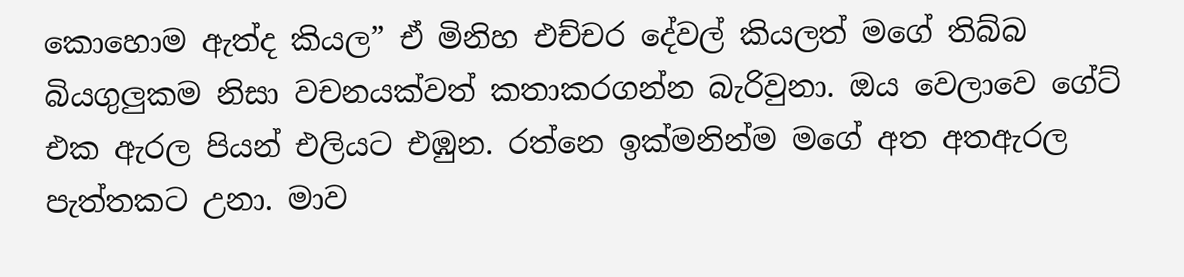කොහොම ඇත්ද කියල” ඒ මිනිහ එච්චර දේවල් කියලත් මගේ තිබ්බ බියගුලුකම නිසා වචනයක්වත් කතාකරගන්න බැරිවුනා. ඔය වෙලාවෙ ගේට් එක ඇරල පියන් එලියට එඹුන. රත්නෙ ඉක්මනින්ම මගේ අත අතඇරල පැත්තකට උනා. මාව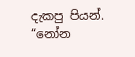දැකපු පියන්. “නෝන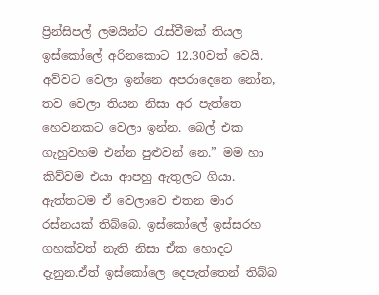ප්‍රින්සිපල් ලමයින්ට රැස්වීමක් තියල ඉස්කෝලේ අරිනකොට 12.30වත් වෙයි. අව්වට වෙලා ඉන්නෙ අපරාදෙනෙ නෝන, තව වෙලා තියන නිසා අර පැත්තෙ හෙවනකට වෙලා ඉන්න. බෙල් එක ගැහුවහම එන්න පුළුවන් නෙ.” මම හා කිව්වම එයා ආපහු ඇතුලට ගියා. ඇත්තටම ඒ වෙලාවෙ එතන මාර රස්නයක් තිබ්බෙ. ඉස්කෝලේ ඉස්සරහ ගහක්වත් නැති නිසා ඒක හොදට දැනුන.ඒත් ඉස්කෝලෙ දෙපැත්තෙන් තිබ්බ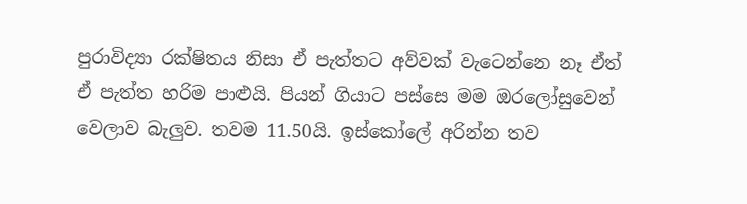පුරාවිද්‍යා රක්ෂිතය නිසා ඒ පැත්තට අව්වක් වැටෙන්නෙ නෑ ඒත් ඒ පැත්ත හරිම පාළුයි. පියන් ගියාට පස්සෙ මම ඔරලෝසුවෙන් වෙලාව බැලුව. තවම 11.50යි. ඉස්කෝලේ අරින්න තව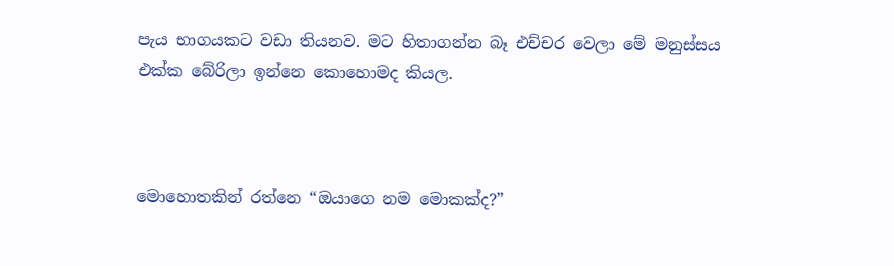පැය භාගයකට වඩා තියනව. මට හිතාගන්න බෑ එච්චර වෙලා මේ මනුස්සය එක්ක බේරිලා ඉන්නෙ කොහොමද කියල.



මොහොතකින් රත්නෙ “ඔයාගෙ නම මොකක්ද?”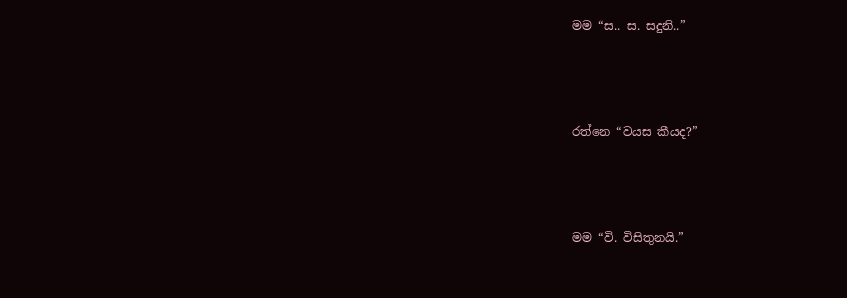මම “ස.. ස. සදුනි..”



රත්නෙ “වයස කීයද?”



මම “වි. විසිතුනයි.”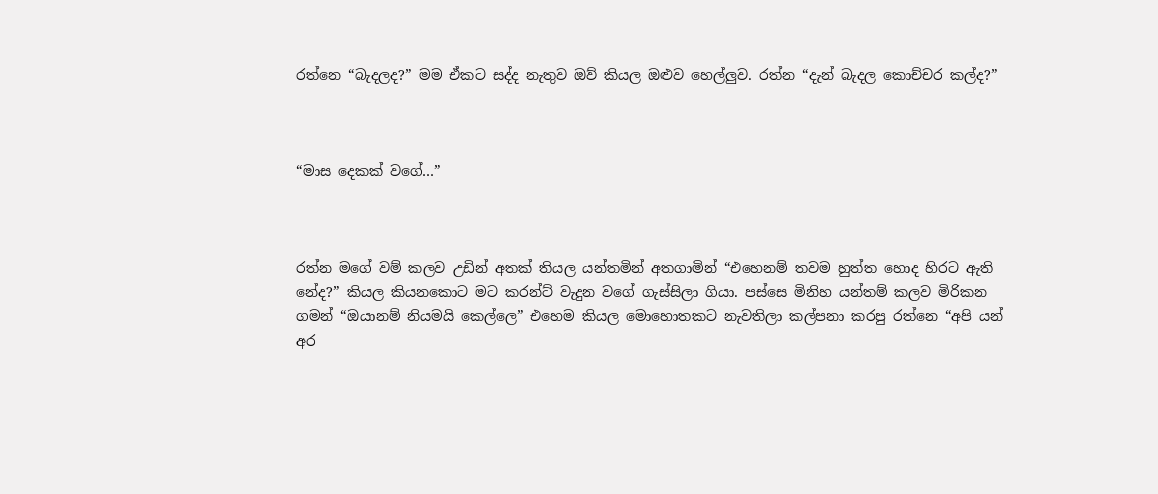රත්නෙ “බැදලද?” මම ඒකට සද්ද නැතුව ඔව් කියල ඔළුව හෙල්ලුව. රත්න “දැන් බැදල කොච්චර කල්ද?”



“මාස දෙකක් වගේ…”



රත්න මගේ වම් කලව උඩින් අතක් තියල යන්තමින් අතගාමින් “එහෙනම් තවම හුත්ත හොද හිරට ඇති නේද?” කියල කියනකොට මට කරන්ට් වැදුන වගේ ගැස්සිලා ගියා. පස්සෙ මිනිහ යන්තම් කලව මිරිකන ගමන් “ඔයානම් නියමයි කෙල්ලෙ” එහෙම කියල මොහොතකට නැවතිලා කල්පනා කරපු රත්නෙ “අපි යන් අර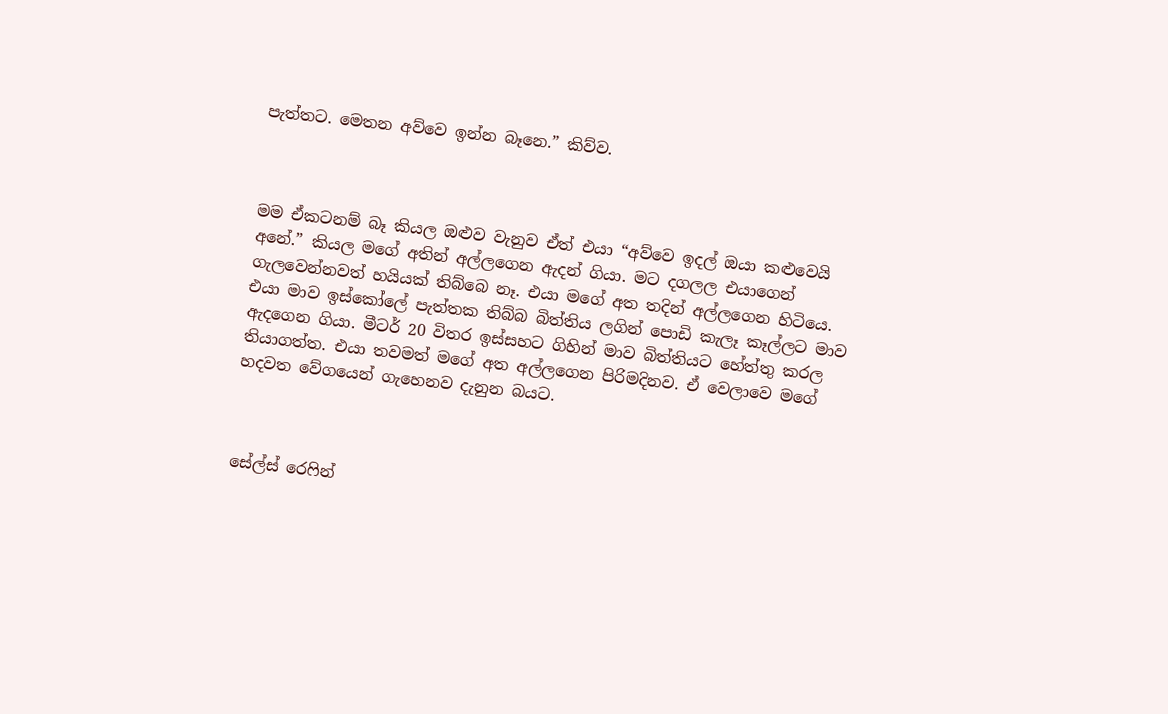පැත්තට. මෙතන අව්වෙ ඉන්න බෑනෙ.” කිව්ව.



මම ඒකටනම් බෑ කියල ඔළුව වැනුව ඒත් එයා “අව්වෙ ඉදල් ඔයා කළුවෙයි අනේ.” කියල මගේ අතින් අල්ලගෙන ඇදන් ගියා. මට දගලල එයාගෙන් ගැලවෙන්නවත් හයියක් තිබ්බෙ නෑ. එයා මගේ අත තදින් අල්ලගෙන හිටියෙ. එයා මාව ඉස්කෝලේ පැත්තක තිබ්බ බිත්තිය ලගින් පොඩි කැලෑ කෑල්ලට මාව ඇදගෙන ගියා. මීටර් 20 විතර ඉස්සහට ගිහින් මාව බිත්තියට හේත්තු කරල තියාගත්ත. එයා තවමත් මගේ අත අල්ලගෙන පිරිමදිනව. ඒ වෙලාවෙ මගේ හදවත වේගයෙන් ගැහෙනව දැනුන බයට.



සේල්ස් රෙෆින්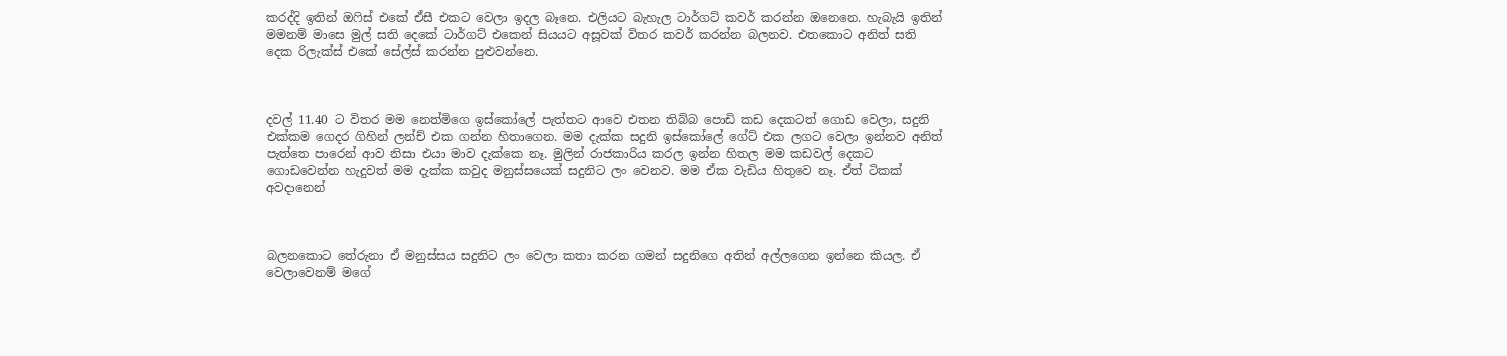කරද්දි ඉතින් ඔෆිස් එකේ ඒසී එකට වෙලා ඉදල බෑනෙ. එලියට බැහැල ටාර්ගට් කවර් කරන්න ඔනෙනෙ. හැබැයි ඉතින් මමනම් මාසෙ මුල් සති දෙකේ ටාර්ගට් එකෙන් සියයට අසූවක් විතර කවර් කරන්න බලනව. එතකොට අනිත් සති දෙක රිලැක්ස් එකේ සේල්ස් කරන්න පුළුවන්නෙ.



දවල් 11.40 ට විතර මම නෙත්මිගෙ ඉස්කෝලේ පැත්තට ආවෙ එතන තිබ්බ පොඩි කඩ දෙකටත් ගොඩ වෙලා, සදුනි එක්කම ගෙදර ගිහින් ලන්ච් එක ගන්න හිතාගෙන. මම දැක්ක සදුනි ඉස්කෝලේ ගේට් එක ලගට වෙලා ඉන්නව අනිත් පැත්තෙ පාරෙන් ආව නිසා එයා මාව දැක්කෙ නෑ. මුලින් රාජකාරිය කරල ඉන්න හිතල මම කඩවල් දෙකට ගොඩවෙන්න හැදුවත් මම දැක්ක කවුද මනුස්සයෙක් සදුනිට ලං වෙනව. මම ඒක වැඩිය හිතුවෙ නෑ. ඒත් ටිකක් අවදානෙන්



බලනකොට තේරුනා ඒ මනුස්සය සදුනිට ලං වෙලා කතා කරන ගමන් සදුනිගෙ අතින් අල්ලගෙන ඉන්නෙ කියල. ඒ වෙලාවෙනම් මගේ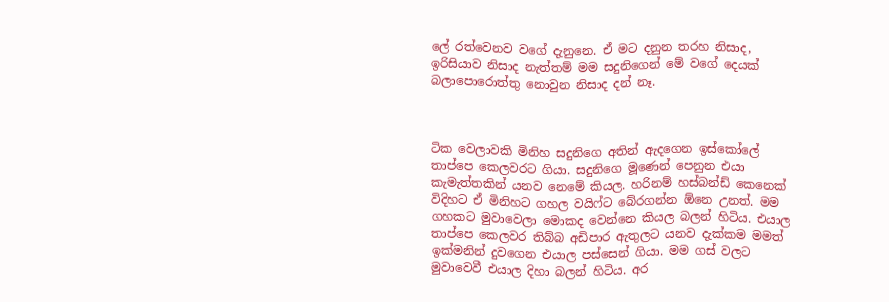ලේ රත්වෙනව වගේ දැනුනෙ. ඒ මට දනුන තරහ නිසාද, ඉරිසියාව නිසාද නැත්තම් මම සදුනිගෙන් මේ වගේ දෙයක් බලාපොරොත්තු නොවුන නිසාද දන් නෑ.



ටික වෙලාවකි මිනිහ සදුනිගෙ අතින් ඇදගෙන ඉස්කෝලේ තාප්පෙ කෙලවරට ගියා. සදුනිගෙ මූණෙන් පෙනුන එයා කැමැත්තකින් යනව නෙමේ කියල. හරිනම් හස්බන්ඩ් කෙනෙක් විදිහට ඒ මිනිහට ගහල වයිෆ්ට බේරගන්න ඕනෙ උනත්. මම ගහකට මුවාවෙලා මොකද වෙන්නෙ කියල බලන් හිටිය. එයාල තාප්පෙ කෙලවර තිබ්බ අඩිපාර ඇතුලට යනව දැක්කම මමත් ඉක්මනින් දුවගෙන එයාල පස්සෙන් ගියා. මම ගස් වලට මුවාවෙවී එයාල දිහා බලන් හිටිය. අර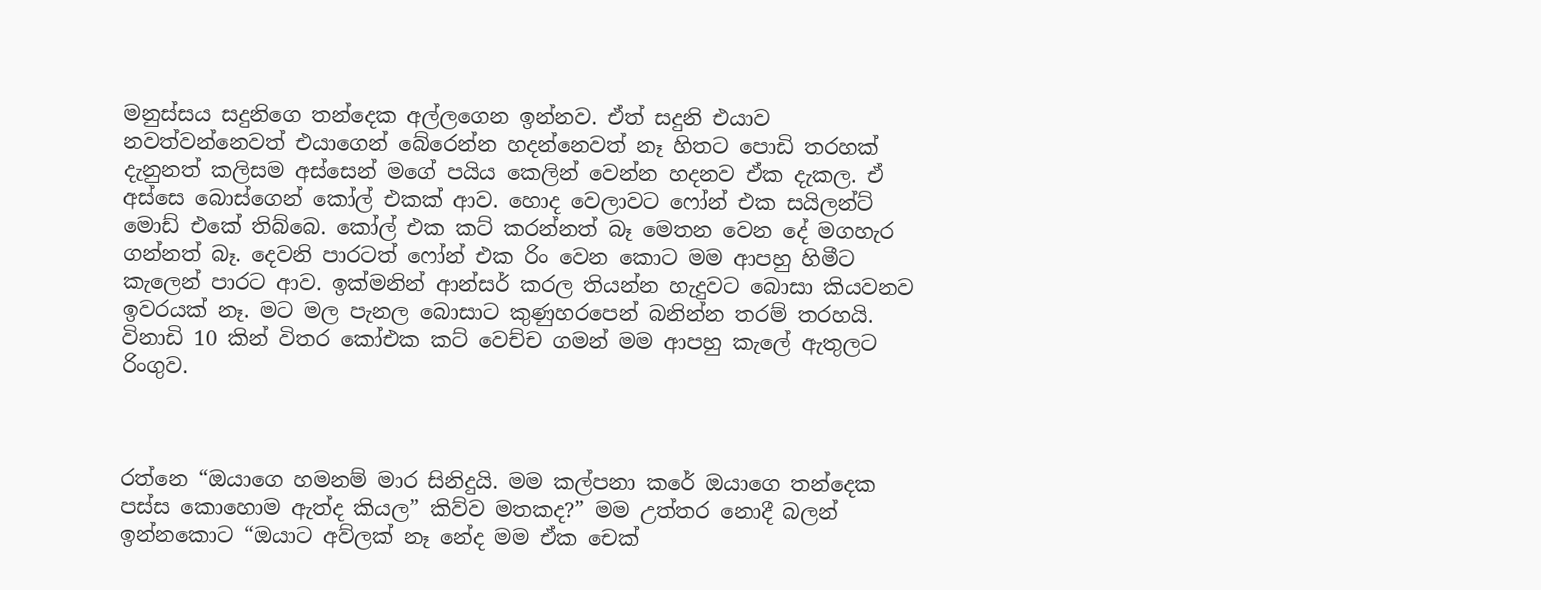මනුස්සය සදුනිගෙ තන්දෙක අල්ලගෙන ඉන්නව. ඒත් සදුනි එයාව නවත්වන්නෙවත් එයාගෙන් බේරෙන්න හදන්නෙවත් නෑ හිතට පොඩි තරහක් දැනුනත් කලිසම අස්සෙන් මගේ පයිය කෙලින් වෙන්න හදනව ඒක දැකල. ඒ අස්සෙ බොස්ගෙන් කෝල් එකක් ආව. හොද වෙලාවට ෆෝන් එක සයිලන්ට් මොඩ් එකේ තිබ්බෙ. කෝල් එක කට් කරන්නත් බෑ මෙතන වෙන දේ මගහැර ගන්නත් බෑ. දෙවනි පාරටත් ෆෝන් එක රිං වෙන කොට මම ආපහු හිමීට කැලෙන් පාරට ආව. ඉක්මනින් ආන්සර් කරල තියන්න හැදුවට බොසා කියවනව ඉවරයක් නෑ. මට මල පැනල බොසාට කුණුහරපෙන් බනින්න තරම් තරහයි. විනාඩි 10 කින් විතර කෝඑක කට් වෙච්ච ගමන් මම ආපහු කැලේ ඇතුලට රිංගුව.



රත්නෙ “ඔයාගෙ හමනම් මාර සිනිදුයි. මම කල්පනා කරේ ඔයාගෙ තන්දෙක පස්ස කොහොම ඇත්ද කියල” කිව්ව මතකද?” මම උත්තර නොදී බලන් ඉන්නකොට “ඔයාට අව්ලක් නෑ නේද මම ඒක චෙක්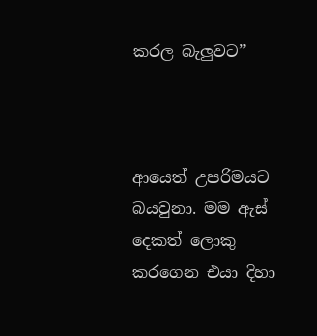කරල බැලුවට”



ආයෙත් උපරිමයට බයවුනා. මම ඇස් දෙකත් ලොකු කරගෙන එයා දිහා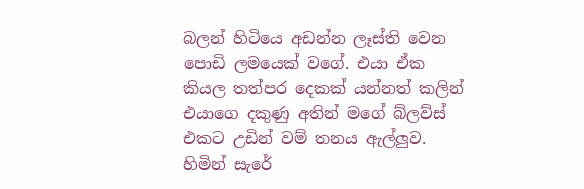බලන් හිටියෙ අඩන්න ලෑස්ති වෙන පොඩි ලමයෙක් වගේ. එයා ඒක කියල තත්පර දෙකක් යන්නත් කලින් එයාගෙ දකුණු අතින් මගේ බ්ලව්ස් එකට උඩින් වම් තනය ඇල්ලුව. හිමින් සැරේ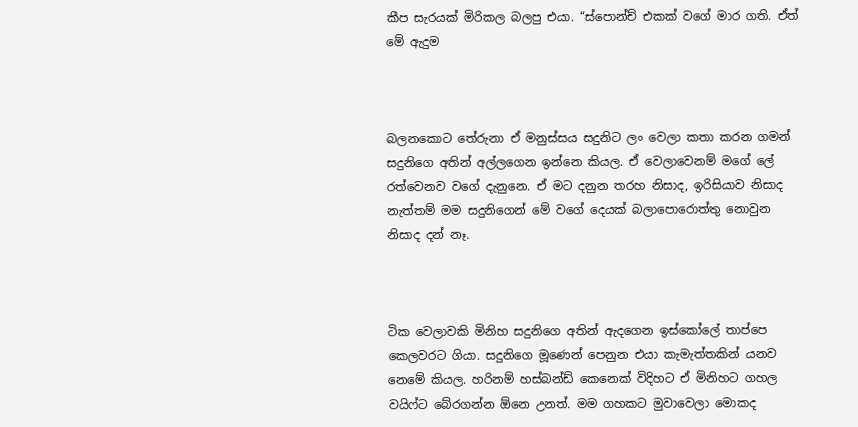කීප සැරයක් මිරිකල බලපු එයා. “ස්පොන්ච් එකක් වගේ මාර ගති. ඒත් මේ ඇදුම



බලනකොට තේරුනා ඒ මනුස්සය සදුනිට ලං වෙලා කතා කරන ගමන් සදුනිගෙ අතින් අල්ලගෙන ඉන්නෙ කියල. ඒ වෙලාවෙනම් මගේ ලේ රත්වෙනව වගේ දැනුනෙ. ඒ මට දනුන තරහ නිසාද, ඉරිසියාව නිසාද නැත්තම් මම සදුනිගෙන් මේ වගේ දෙයක් බලාපොරොත්තු නොවුන නිසාද දන් නෑ.



ටික වෙලාවකි මිනිහ සදුනිගෙ අතින් ඇදගෙන ඉස්කෝලේ තාප්පෙ කෙලවරට ගියා. සදුනිගෙ මූණෙන් පෙනුන එයා කැමැත්තකින් යනව නෙමේ කියල. හරිනම් හස්බන්ඩ් කෙනෙක් විදිහට ඒ මිනිහට ගහල වයිෆ්ට බේරගන්න ඕනෙ උනත්. මම ගහකට මුවාවෙලා මොකද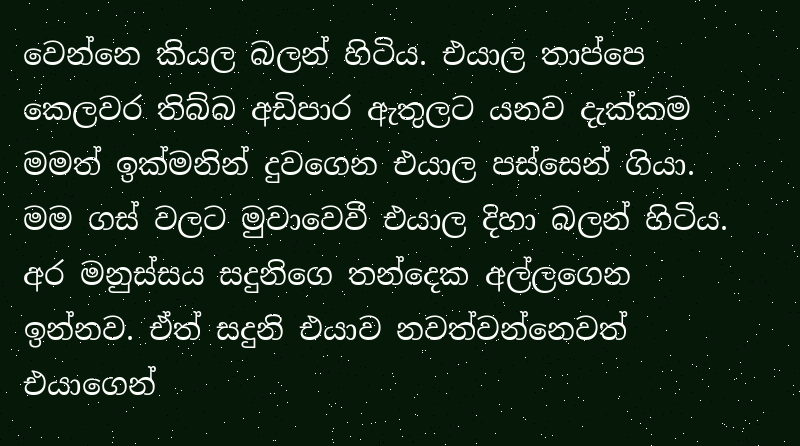වෙන්නෙ කියල බලන් හිටිය. එයාල තාප්පෙ කෙලවර තිබ්බ අඩිපාර ඇතුලට යනව දැක්කම මමත් ඉක්මනින් දුවගෙන එයාල පස්සෙන් ගියා. මම ගස් වලට මුවාවෙවී එයාල දිහා බලන් හිටිය. අර මනුස්සය සදුනිගෙ තන්දෙක අල්ලගෙන ඉන්නව. ඒත් සදුනි එයාව නවත්වන්නෙවත් එයාගෙන්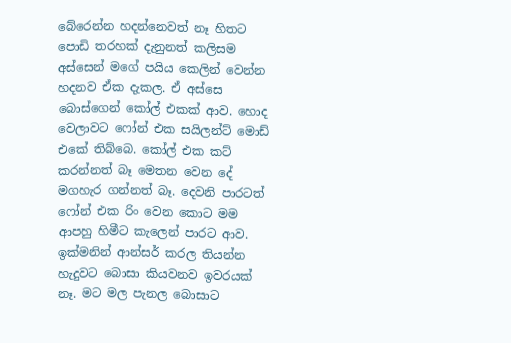බේරෙන්න හදන්නෙවත් නෑ හිතට පොඩි තරහක් දැනුනත් කලිසම අස්සෙන් මගේ පයිය කෙලින් වෙන්න හදනව ඒක දැකල. ඒ අස්සෙ බොස්ගෙන් කෝල් එකක් ආව. හොද වෙලාවට ෆෝන් එක සයිලන්ට් මොඩ් එකේ තිබ්බෙ. කෝල් එක කට් කරන්නත් බෑ මෙතන වෙන දේ මගහැර ගන්නත් බෑ. දෙවනි පාරටත් ෆෝන් එක රිං වෙන කොට මම ආපහු හිමීට කැලෙන් පාරට ආව. ඉක්මනින් ආන්සර් කරල තියන්න හැදුවට බොසා කියවනව ඉවරයක් නෑ. මට මල පැනල බොසාට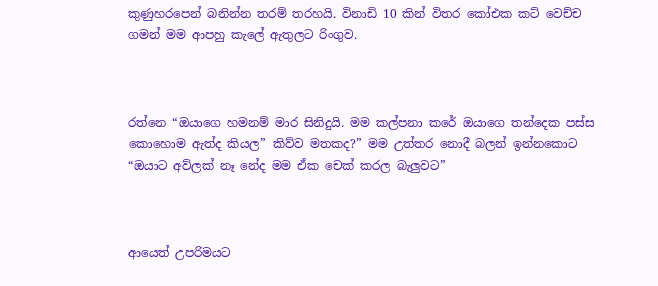කුණුහරපෙන් බනින්න තරම් තරහයි. විනාඩි 10 කින් විතර කෝඑක කට් වෙච්ච ගමන් මම ආපහු කැලේ ඇතුලට රිංගුව.



රත්නෙ “ඔයාගෙ හමනම් මාර සිනිදුයි. මම කල්පනා කරේ ඔයාගෙ තන්දෙක පස්ස කොහොම ඇත්ද කියල” කිව්ව මතකද?” මම උත්තර නොදී බලන් ඉන්නකොට “ඔයාට අව්ලක් නෑ නේද මම ඒක චෙක් කරල බැලුවට”



ආයෙත් උපරිමයට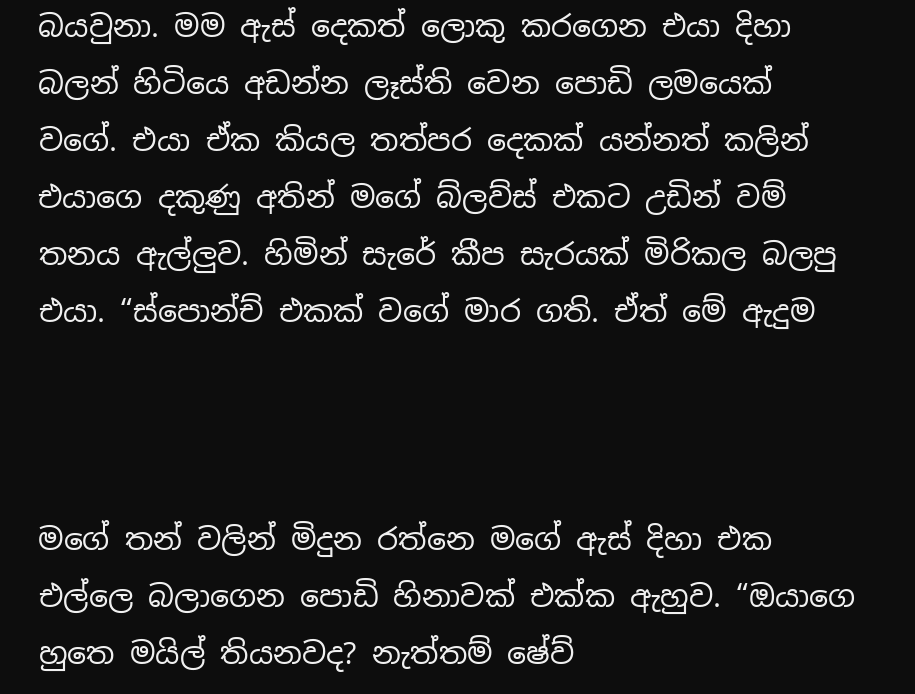බයවුනා. මම ඇස් දෙකත් ලොකු කරගෙන එයා දිහා බලන් හිටියෙ අඩන්න ලෑස්ති වෙන පොඩි ලමයෙක් වගේ. එයා ඒක කියල තත්පර දෙකක් යන්නත් කලින් එයාගෙ දකුණු අතින් මගේ බ්ලව්ස් එකට උඩින් වම් තනය ඇල්ලුව. හිමින් සැරේ කීප සැරයක් මිරිකල බලපු එයා. “ස්පොන්ච් එකක් වගේ මාර ගති. ඒත් මේ ඇදුම



මගේ තන් වලින් මිදුන රත්නෙ මගේ ඇස් දිහා එක එල්ලෙ බලාගෙන පොඩි හිනාවක් එක්ක ඇහුව. “ඔයාගෙ හුතෙ මයිල් තියනවද? නැත්තම් ෂේව්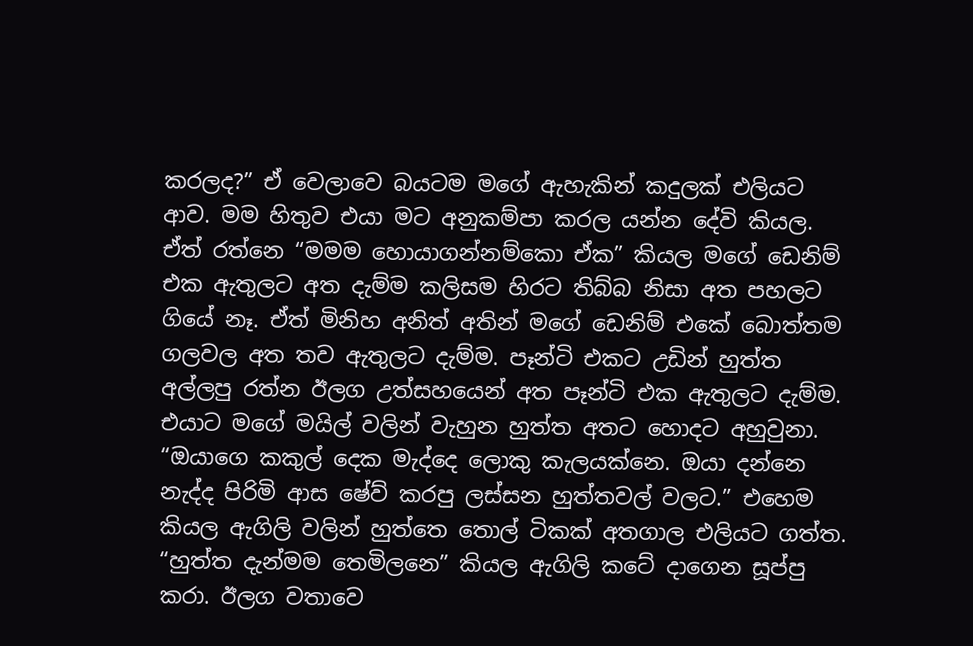කරලද?” ඒ වෙලාවෙ බයටම මගේ ඇහැකින් කදුලක් එලියට ආව. මම හිතුව එයා මට අනුකම්පා කරල යන්න දේවි කියල. ඒත් රත්නෙ “මමම හොයාගන්නම්කො ඒක” කියල මගේ ඩෙනිම් එක ඇතුලට අත දැම්ම කලිසම හිරට තිබ්බ නිසා අත පහලට ගියේ නෑ. ඒත් මිනිහ අනිත් අතින් මගේ ඩෙනිම් එකේ බොත්තම ගලවල අත තව ඇතුලට දැම්ම. පෑන්ටි එකට උඩින් හුත්ත අල්ලපු රත්න ඊලග උත්සහයෙන් අත පෑන්ටි එක ඇතුලට දැම්ම. එයාට මගේ මයිල් වලින් වැහුන හුත්ත අතට හොදට අහුවුනා. “ඔයාගෙ කකුල් දෙක මැද්දෙ ලොකු කැලයක්නෙ. ඔයා දන්නෙ නැද්ද පිරිමි ආස ෂේව් කරපු ලස්සන හුත්තවල් වලට.” එහෙම කියල ඇගිලි වලින් හුත්තෙ තොල් ටිකක් අතගාල එලියට ගත්ත. “හුත්ත දැන්මම තෙමිලනෙ” කියල ඇගිලි කටේ දාගෙන සූප්පු කරා. ඊලග වතාවෙ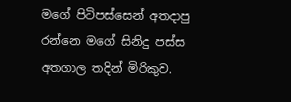මගේ පිටිපස්සෙන් අතදාපු රන්නෙ මගේ සිනිදු පස්ස අතගාල තදින් මිරිකුව.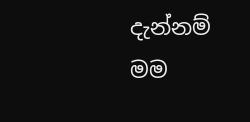දැන්නම් මම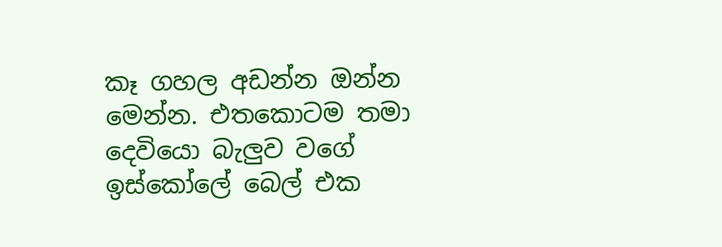කෑ ගහල අඩන්න ඔන්න මෙන්න. එතකොටම තමා දෙවියො බැලුව වගේ ඉස්කෝලේ බෙල් එක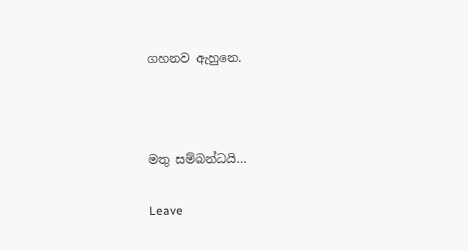ගහනව ඇහුනෙ.



මතු සම්බන්ධයි…

Leave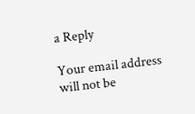a Reply

Your email address will not be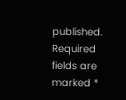published. Required fields are marked *